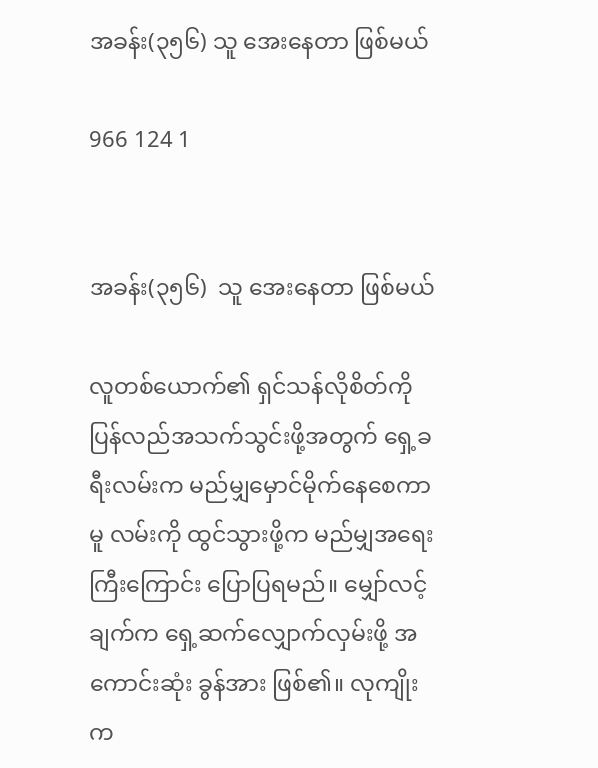အခန်း(၃၅၆) သူ အေးနေတာ ဖြစ်မယ်

966 124 1


အခန်း(၃၅၆)  သူ အေးနေတာ ဖြစ်မယ်

လူတစ်ယောက်၏ ရှင်သန်လိုစိတ်ကို ပြန်လည်အသက်သွင်းဖို့အတွက် ရှေ့ခရီးလမ်းက မည်မျှမှောင်မိုက်နေစေကာမူ လမ်းကို ထွင်သွားဖို့က မည်မျှအရေးကြီးကြောင်း ပြောပြရမည်။ မျှော်လင့်ချက်က ရှေ့ဆက်လျှောက်လှမ်းဖို့ အကောင်းဆုံး ခွန်အား ဖြစ်၏။ လုကျိုးက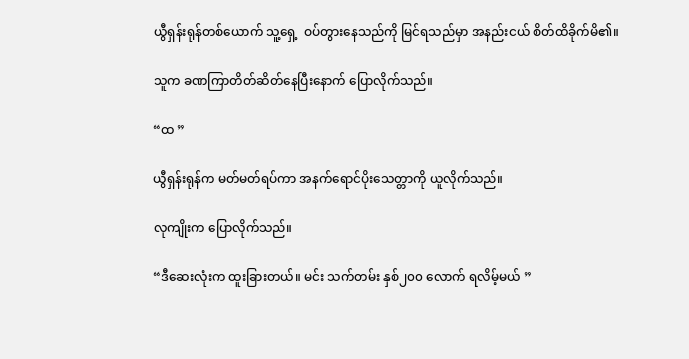ယွီရှန်းရုန်တစ်ယောက် သူ့ရှေ့  ဝပ်တွားနေသည်ကို မြင်ရသည်မှာ အနည်းငယ် စိတ်ထိခိုက်မိ၏။

သူက ခဏကြာတိတ်ဆိတ်နေပြီးနောက် ပြောလိုက်သည်။

“ထ ”

ယွီရှန်းရုန်က မတ်မတ်ရပ်ကာ အနက်ရောင်ပိုးသေတ္တာကို ယူလိုက်သည်။

လုကျိုးက ပြောလိုက်သည်။

“ဒီဆေးလုံးက ထူးခြားတယ်။ မင်း သက်တမ်း နှစ်၂၀၀ လောက် ရလိမ့်မယ် ”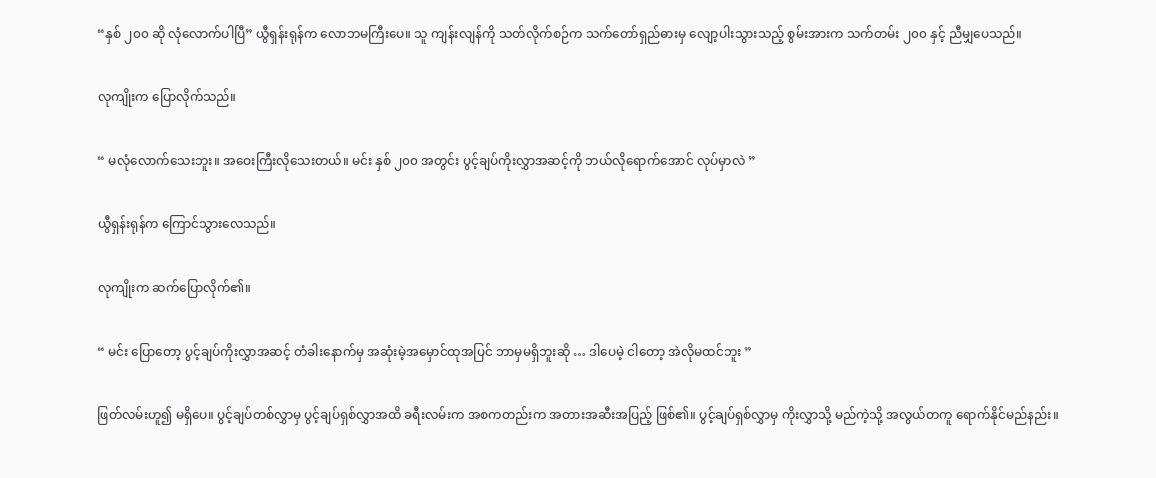“နှစ် ၂၀၀ ဆို လုံလောက်ပါပြီ” ယွီရှန်းရုန်က လောဘမကြီးပေ။ သူ ကျန်းလျန်ကို သတ်လိုက်စဉ်က သက်တော်ရှည်ဓားမှ လျော့ပါးသွားသည့် စွမ်းအားက သက်တမ်း ၂၀၀ နှင့် ညီမျှပေသည်။

လုကျိုးက ပြောလိုက်သည်။

“ မလုံလောက်သေးဘူး။ အဝေးကြီးလိုသေးတယ်။ မင်း နှစ် ၂၀၀ အတွင်း ပွင့်ချပ်ကိုးလွှာအဆင့်ကို ဘယ်လိုရောက်အောင် လုပ်မှာလဲ ”

ယွီရှန်းရုန်က ကြောင်သွားလေသည်။

လုကျိုးက ဆက်ပြောလိုက်၏။

“ မင်း ပြောတော့ ပွင့်ချပ်ကိုးလွှာအဆင့် တံခါးနောက်မှ အဆုံးမဲ့အမှောင်ထုအပြင် ဘာမှမရှိဘူးဆို … ဒါပေမဲ့ ငါတော့ အဲလိုမထင်ဘူး ”

ဖြတ်လမ်းဟူ၍ မရှိပေ။ ပွင့်ချပ်တစ်လွှာမှ ပွင့်ချပ်ရှစ်လွှာအထိ ခရီးလမ်းက အစကတည်းက အတားအဆီးအပြည့် ဖြစ်၏။ ပွင့်ချပ်ရှစ်လွှာမှ ကိုးလွှာသို့ မည်ကဲ့သို့ အလွယ်တကူ ရောက်နိုင်မည်နည်း။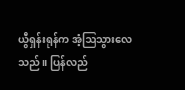ယွီရှန်းရုန်က အံ့ဩသွားလေသည်။ ပြန်လည်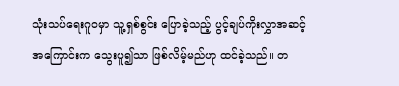သုံးသပ်ရေးဂူဝမှာ သူ့ရှစ်စွင်း ပြောခဲ့သည့် ပွင့်ချပ်ကိုးလွှာအဆင့် အကြောင်းက သွေးပူ၍သာ ဖြစ်လိမ့်မည်ဟု ထင်ခဲ့သည်။ တ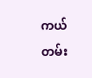ကယ်တမ်း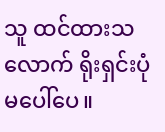သူ ထင်ထားသလောက် ရိုးရှင်းပုံမပေါ်ပေ။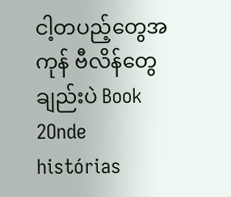ငါ့တပည့်တွေအကုန် ဗီလိန်တွေချည်းပဲ Book 2Onde histórias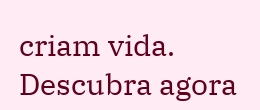criam vida. Descubra agora